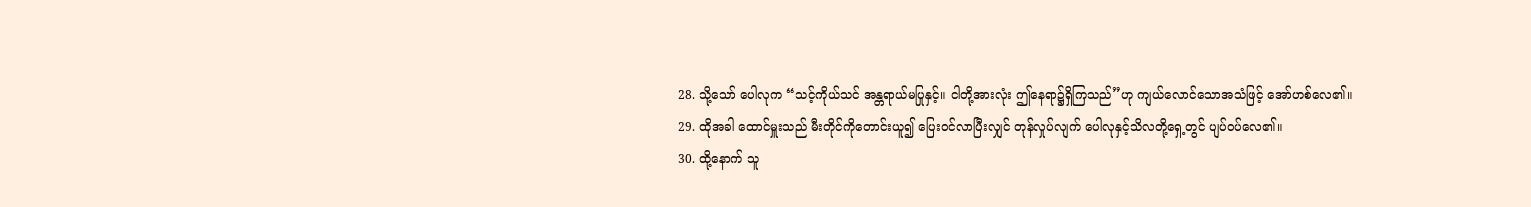28. သို့သော် ပေါလုက “သင့်ကိုယ်သင် အန္တရာယ်မပြုနှင့်။ ငါတို့အားလုံး ဤနေရာ၌ရှိကြသည်”ဟု ကျယ်လောင်သောအသံဖြင့် အော်ဟစ်လေ၏။
29. ထိုအခါ ထောင်မှူးသည် မီးတိုင်ကိုတောင်းယူ၍ ပြေးဝင်လာပြီးလျှင် တုန်လှုပ်လျက် ပေါလုနှင့်သိလတို့ရှေ့တွင် ပျပ်ဝပ်လေ၏။
30. ထို့နောက် သူ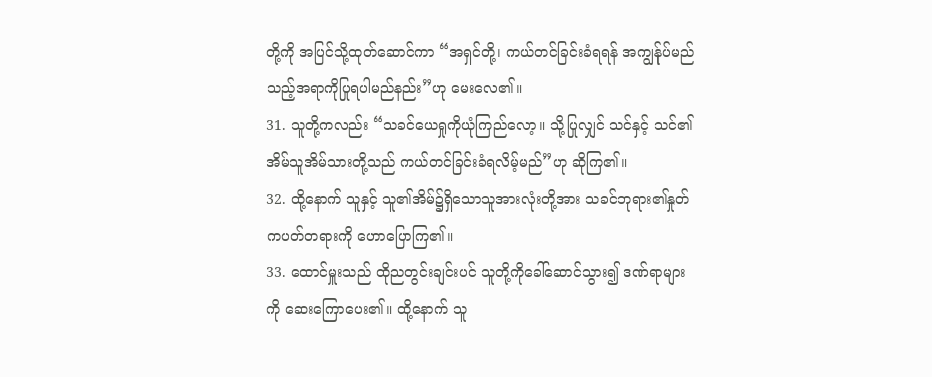တို့ကို အပြင်သို့ထုတ်ဆောင်ကာ “အရှင်တို့၊ ကယ်တင်ခြင်းခံရရန် အကျွန်ုပ်မည်သည့်အရာကိုပြုရပါမည်နည်း”ဟု မေးလေ၏။
31. သူတို့ကလည်း “သခင်ယေရှုကိုယုံကြည်လော့။ သို့ပြုလျှင် သင်နှင့် သင်၏အိမ်သူအိမ်သားတို့သည် ကယ်တင်ခြင်းခံရလိမ့်မည်”ဟု ဆိုကြ၏။
32. ထို့နောက် သူနှင့် သူ၏အိမ်၌ရှိသောသူအားလုံးတို့အား သခင်ဘုရား၏နှုတ်ကပတ်တရားကို ဟောပြောကြ၏။
33. ထောင်မှူးသည် ထိုညတွင်းချင်းပင် သူတို့ကိုခေါ်ဆောင်သွား၍ ဒဏ်ရာများကို ဆေးကြောပေး၏။ ထို့နောက် သူ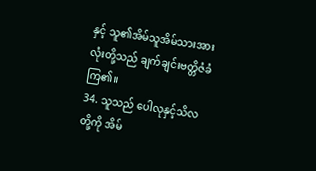နှင့် သူ၏အိမ်သူအိမ်သားအားလုံးတို့သည် ချက်ချင်းဗတ္တိဇံခံကြ၏။
34. သူသည် ပေါလုနှင့်သိလတို့ကို အိမ်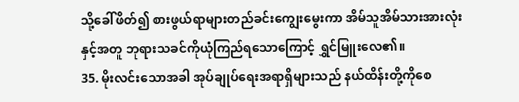သို့ခေါ်ဖိတ်၍ စားဖွယ်ရာများတည်ခင်းကျွေးမွေးကာ အိမ်သူအိမ်သားအားလုံးနှင့်အတူ ဘုရားသခင်ကိုယုံကြည်ရသောကြောင့် ရွှင်မြူးလေ၏။
35. မိုးလင်းသောအခါ အုပ်ချုပ်ရေးအရာရှိများသည် နယ်ထိန်းတို့ကိုစေ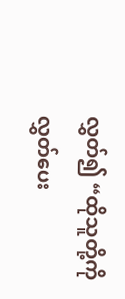လွှတ်၍ “ထိုသူတို့ကိုလွှတ်ပေး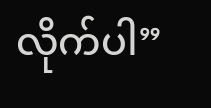လိုက်ပါ”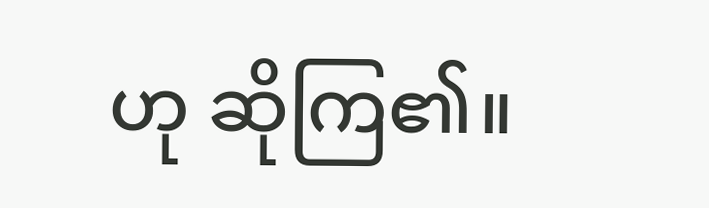ဟု ဆိုကြ၏။